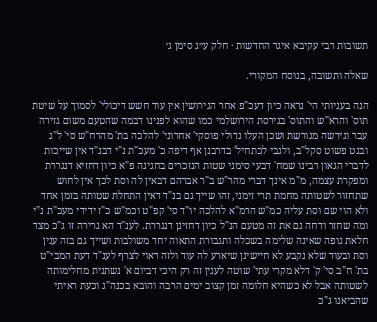תשובות רבי עקיבא איגר החדשות · חלק ע״ג סימן ג׳

שאלה ותשובה, בנוסח המקורי.

הנה בעניותי הי' נראה כיון דעכ"פ אחר הגירושין אין עוד חשש דיכולי' לסמוך על שיטת תוס' והרא"ש והתוס' בגירסת הירושלמי כמו שהוא לפנינו דבמה שהטעם משום גזירה עבר וגירשה מגורשת ושכן העלו גדולי פוסקי' אחרוני' להלכה בת' מהרח"ש סי' ל"ג ובגט פשוט סקל"ב, ולגבי לכתחיל' בדרבנן אף דיפה כ' מעכ"ת נ"י דבנ"ד אין שייכות לדברי הגאון רבינו שמח' דבעי סימני שטות הנזכרים בחגיגה פ"א כיון דחזיא דנגררת ומפקרת עצמה, מ"מ אינך דברי מהר"ש ב"ר אברהם דבאין לה וסת לכך אין לחוש שתחזור לשטותה מחמת תרי זימני, זהו שייך גם בנ"ד דאין התחלת שטותה בזמן אחד ולא הוי שם וסת עליה כמ"ש הרמ"א להלכה יו"ד סי' קפ"ט וכמ"ש כ"ז ידידי מעכ"ת נ"י ומה שחזר ודחה גם את זה מטעם הנ"ל כיון דחזינן דנגררת. לענ"ד הא גרירה זו ג"כ מצד חלאת גופה שאינה שלימה בשכלה ותגבורת התאוה יחד משולבות ושייך גם בזה ענין וסת ובעוד שלא נקבע לא חיישינן שיארע לה עוד ולזה ראוי לצרף לענ"ד דעת המבי"ט בת' ח"ב סי' ק' דלא מקרי עתי' שוטה לענין זה רק היכי דביום א' נשתנית מחלימותה לשטותה אבל לא כשהיא חלומה זמן קצוב ימים הרבה והובא בכנה"ג וכעת ראיתי שהביאנו ג"כ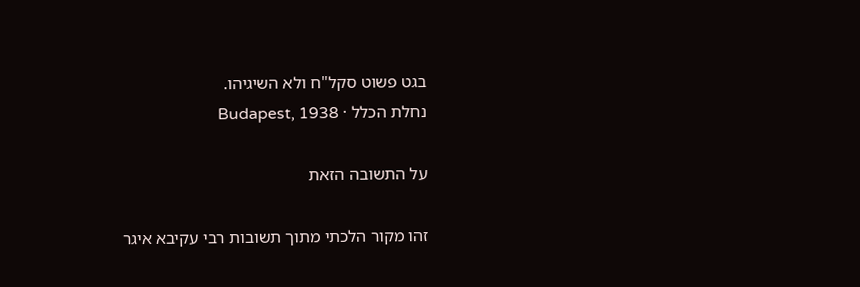בגט פשוט סקל"ח ולא השיגיהו.
נחלת הכלל · Budapest, 1938

על התשובה הזאת

זהו מקור הלכתי מתוך תשובות רבי עקיבא איגר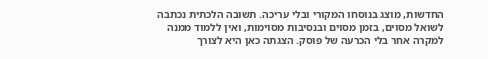החדשות, מוצג בנוסחו המקורי ובלי עריכה. תשובה הלכתית נכתבה לשואל מסוים, בזמן מסוים ובנסיבות מסוימות, ואין ללמוד ממנה למקרה אחר בלי הכרעה של פוסק. הצגתה כאן היא לצורך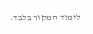לימוד המקור בלבד.